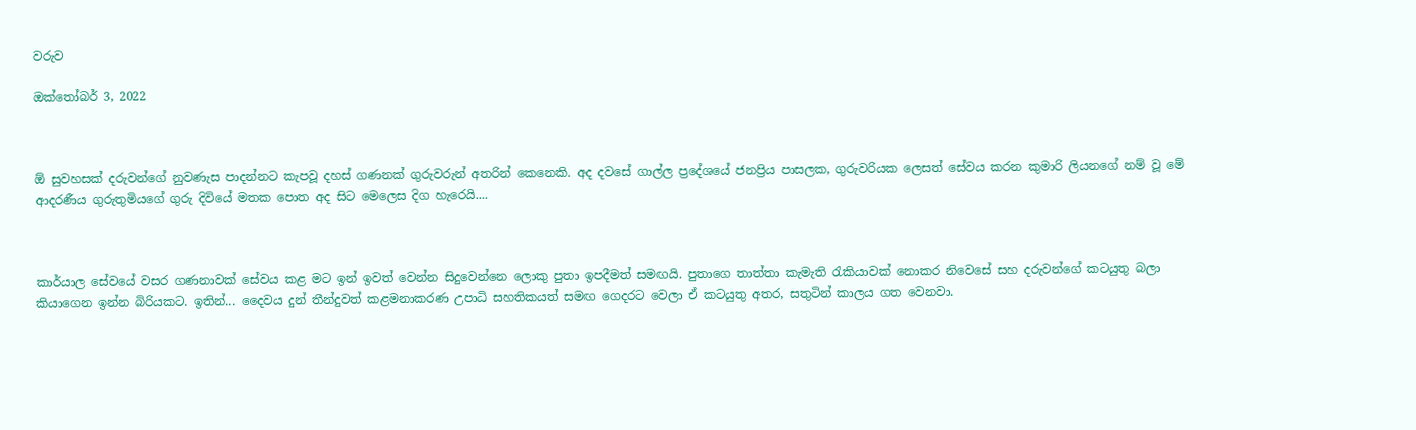වරුව

ඔක්තෝබර් 3, 2022



ඕ සුවහසක් දරුවන්ගේ නුවණැස පාදන්නට කැපවූ දහස් ගණනක් ගුරුවරුන් අතරින් කෙනෙකි. අද දවසේ ගාල්ල ප්‍රදේශයේ ජනප්‍රිය පාසලක, ගුරුවරියක ලෙසත් සේවය කරන කුමාරි ලියනගේ නම් වූ මේ ආදරණීය ගුරුතුමියගේ ගුරු දිවියේ මතක පොත අද සිට මෙලෙස දිග හැරෙයි....



කාර්යාල සේවයේ වසර ගණනාවක් සේවය කළ මට ඉන් ඉවත් වෙන්න සිදුවෙන්නෙ ලොකු පුතා ඉපදීමත් සමඟයි. පුතාගෙ තාත්තා කැමැති රැකියාවක් නොකර නිවෙසේ සහ දරුවන්ගේ කටයුතු බලා කියාගෙන ඉන්න බිරියකට. ඉතින්... දෛවය දුන් තීන්දුවත් කළමනාකරණ උපාධි සහතිකයත් සමඟ ගෙදරට වෙලා ඒ කටයුතු අතර, සතුටින් කාලය ගත වෙනවා.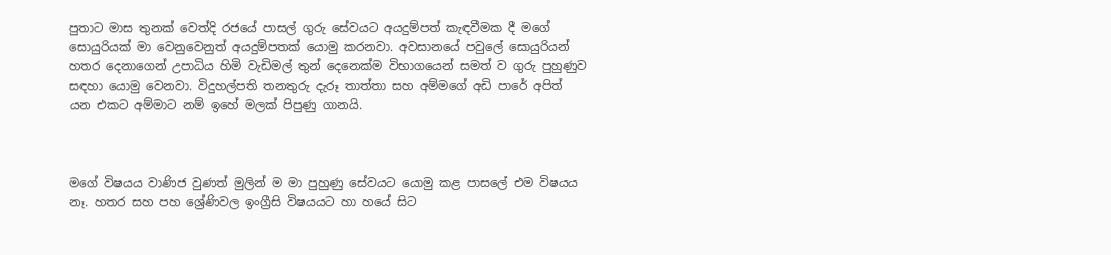පුතාට මාස තුනක් වෙත්දි රජයේ පාසල් ගුරු සේවයට අයදුම්පත් කැඳවීමක දී මගේ සොයුරියක් මා වෙනුවෙනුත් අයදුම්පතක් යොමු කරනවා. අවසානයේ පවුලේ සොයුරියන් හතර දෙනාගෙන් උපාධිය හිමි වැඩිමල් තුන් දෙනෙක්ම විභාගයෙන් සමත් ව ගුරු පුහුණුව සඳහා යොමු වෙනවා. විදුහල්පති තනතුරු දැරූ තාත්තා සහ අම්මගේ අඩි පාරේ අපිත් යන එකට අම්මාට නම් ඉහේ මලක් පිපුණු ගානයි.



මගේ විෂයය වාණිජ වුණත් මුලින් ම මා පුහුණු සේවයට යොමු කළ පාසලේ එම විෂයය නෑ. හතර සහ පහ ශ්‍රේණිවල ඉංග්‍රීසි විෂයයට හා හයේ සිට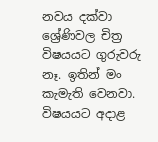නවය දක්වා ශ්‍රේණිවල චිත්‍ර විෂයයට ගුරුවරු නෑ. ඉතින් මං කැමැති වෙනවා. විෂයයට අදාළ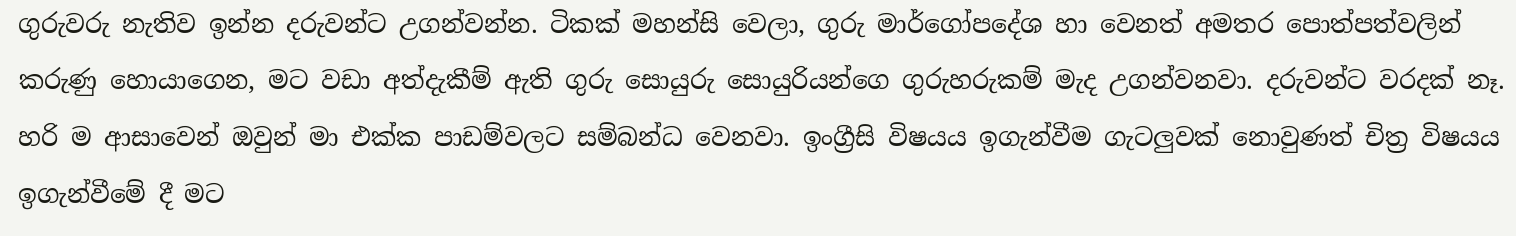ගුරුවරු නැතිව ඉන්න දරුවන්ට උගන්වන්න. ටිකක් මහන්සි වෙලා, ගුරු මාර්ගෝපදේශ හා වෙනත් අමතර පොත්පත්වලින් කරුණු හොයාගෙන, මට වඩා අත්දැකීම් ඇති ගුරු සොයුරු සොයුරියන්ගෙ ගුරුහරුකම් මැද උගන්වනවා. දරුවන්ට වරදක් නෑ. හරි ම ආසාවෙන් ඔවුන් මා එක්ක පාඩම්වලට සම්බන්ධ වෙනවා. ඉංග්‍රීසි විෂයය ඉගැන්වීම ගැටලුවක් නොවුණත් චිත්‍ර විෂයය ඉගැන්වීමේ දී මට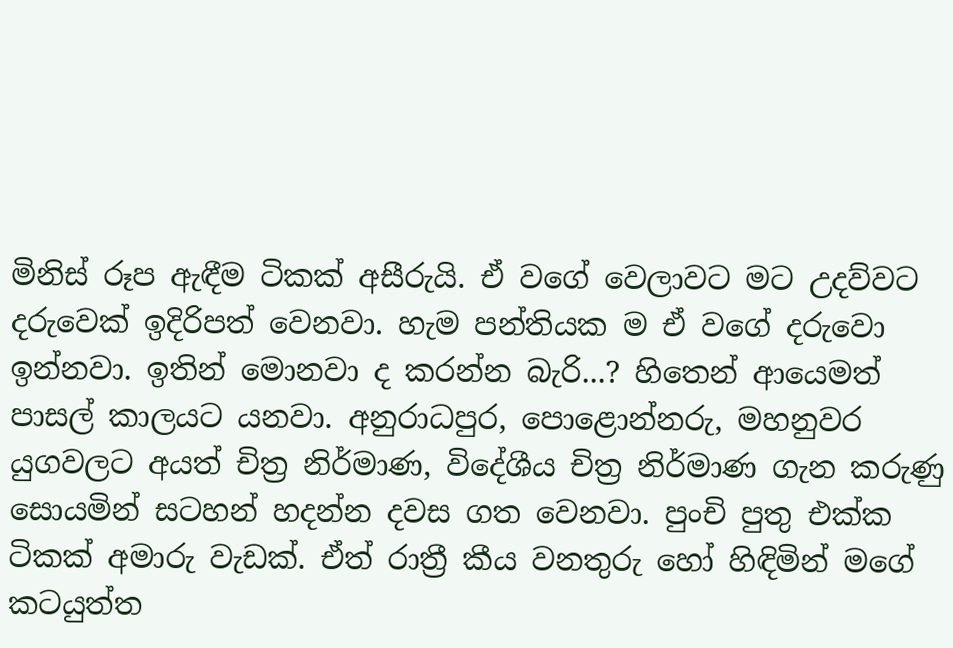මිනිස් රූප ඇඳීම ටිකක් අසීරුයි. ඒ වගේ වෙලාවට මට උදව්වට දරුවෙක් ඉදිරිපත් වෙනවා. හැම පන්තියක ම ඒ වගේ දරුවො ඉන්නවා. ඉතින් මොනවා ද කරන්න බැරි...? හිතෙන් ආයෙමත් පාසල් කාලයට යනවා. අනුරාධපුර, පොළොන්නරු, මහනුවර යුගවලට අයත් චිත්‍ර නිර්මාණ, විදේශීය චිත්‍ර නිර්මාණ ගැන කරුණු සොයමින් සටහන් හදන්න දවස ගත වෙනවා. පුංචි පුතු එක්ක ටිකක් අමාරු වැඩක්. ඒත් රාත්‍රී කීය වනතුරු හෝ හිඳිමින් මගේ කටයුත්ත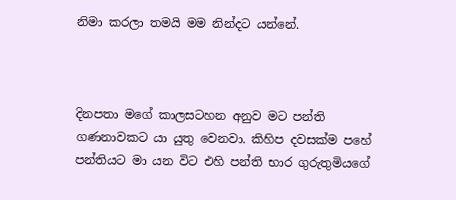නිමා කරලා තමයි මම නින්දට යන්නේ.



දිනපතා මගේ කාලසටහන අනුව මට පන්ති ගණනාවකට යා යුතු වෙනවා. කිහිප දවසක්ම පහේ පන්තියට මා යන විට එහි පන්ති භාර ගුරුතුමියගේ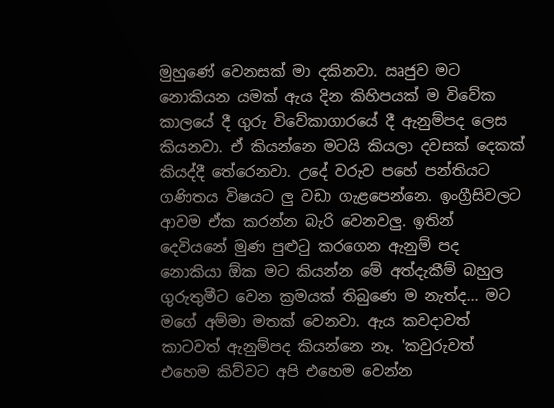මුහුණේ වෙනසක් මා දකිනවා. ඍජුව මට නොකියන යමක් ඇය දින කිහිපයක් ම විවේක කාලයේ දී ගුරු විවේකාගාරයේ දී ඇනුම්පද ලෙස කියනවා. ඒ කියන්නෙ මටයි කියලා දවසක් දෙකක් කියද්දී තේරෙනවා. උදේ වරුව පහේ පන්තියට ගණිතය විෂයට ලු වඩා ගැළපෙන්නෙ. ඉංග්‍රීසිවලට ආවම ඒක කරන්න බැරි වෙනවලු. ඉතින් දෙවියනේ මුණ පුළුටු කරගෙන ඇනුම් පද නොකියා ඕක මට කියන්න මේ අත්දැකීම් බහුල ගුරුතුමීට වෙන ක්‍රමයක් තිබුණෙ ම නැත්ද... මට මගේ අම්මා මතක් වෙනවා. ඇය කවදාවත් කාටවත් ඇනුම්පද කියන්නෙ නෑ. 'කවුරුවත් එහෙම කිව්වට අපි එහෙම වෙන්න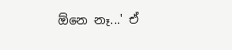ඕනෙ නෑ...' ඒ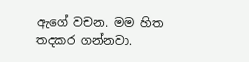ඇගේ වචන. මම හිත තදකර ගන්නවා.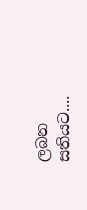ලබන සතියට....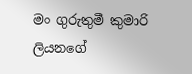මං ගුරුතුමී කුමාරි ලියනගේ